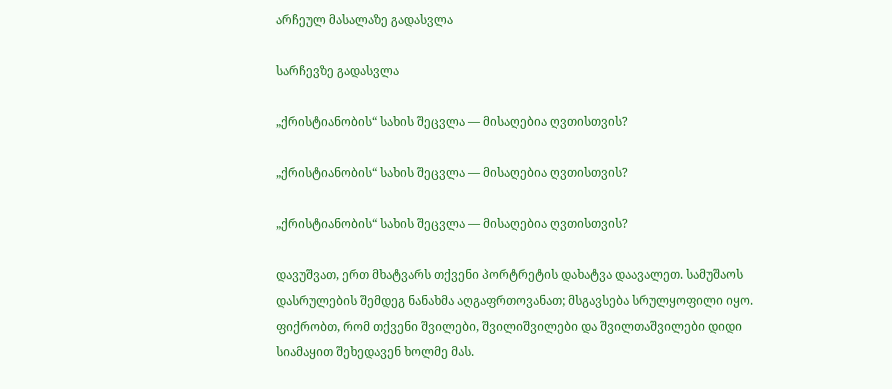არჩეულ მასალაზე გადასვლა

სარჩევზე გადასვლა

„ქრისტიანობის“ სახის შეცვლა — მისაღებია ღვთისთვის?

„ქრისტიანობის“ სახის შეცვლა — მისაღებია ღვთისთვის?

„ქრისტიანობის“ სახის შეცვლა — მისაღებია ღვთისთვის?

დავუშვათ, ერთ მხატვარს თქვენი პორტრეტის დახატვა დაავალეთ. სამუშაოს დასრულების შემდეგ ნანახმა აღგაფრთოვანათ; მსგავსება სრულყოფილი იყო. ფიქრობთ, რომ თქვენი შვილები, შვილიშვილები და შვილთაშვილები დიდი სიამაყით შეხედავენ ხოლმე მას.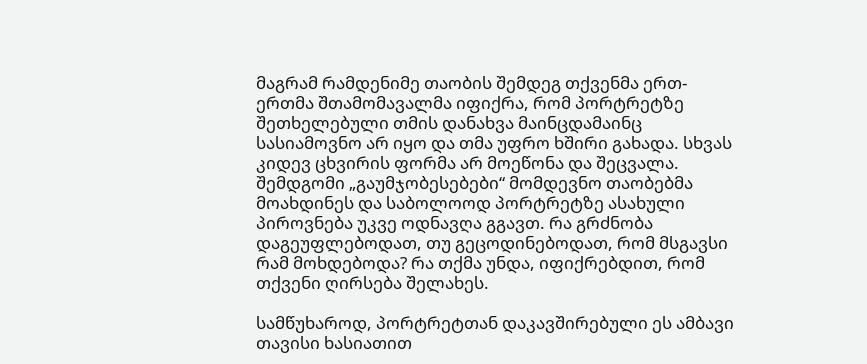მაგრამ რამდენიმე თაობის შემდეგ თქვენმა ერთ-ერთმა შთამომავალმა იფიქრა, რომ პორტრეტზე შეთხელებული თმის დანახვა მაინცდამაინც სასიამოვნო არ იყო და თმა უფრო ხშირი გახადა. სხვას კიდევ ცხვირის ფორმა არ მოეწონა და შეცვალა. შემდგომი „გაუმჯობესებები“ მომდევნო თაობებმა მოახდინეს და საბოლოოდ პორტრეტზე ასახული პიროვნება უკვე ოდნავღა გგავთ. რა გრძნობა დაგეუფლებოდათ, თუ გეცოდინებოდათ, რომ მსგავსი რამ მოხდებოდა? რა თქმა უნდა, იფიქრებდით, რომ თქვენი ღირსება შელახეს.

სამწუხაროდ, პორტრეტთან დაკავშირებული ეს ამბავი თავისი ხასიათით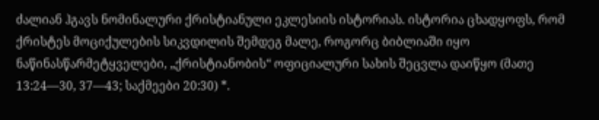ძალიან ჰგავს ნომინალური ქრისტიანული ეკლესიის ისტორიას. ისტორია ცხადყოფს, რომ ქრისტეს მოციქულების სიკვდილის შემდეგ მალე, როგორც ბიბლიაში იყო ნაწინასწარმეტყველები, „ქრისტიანობის“ ოფიციალური სახის შეცვლა დაიწყო (მათე 13:24—30, 37—43; საქმეები 20:30) *.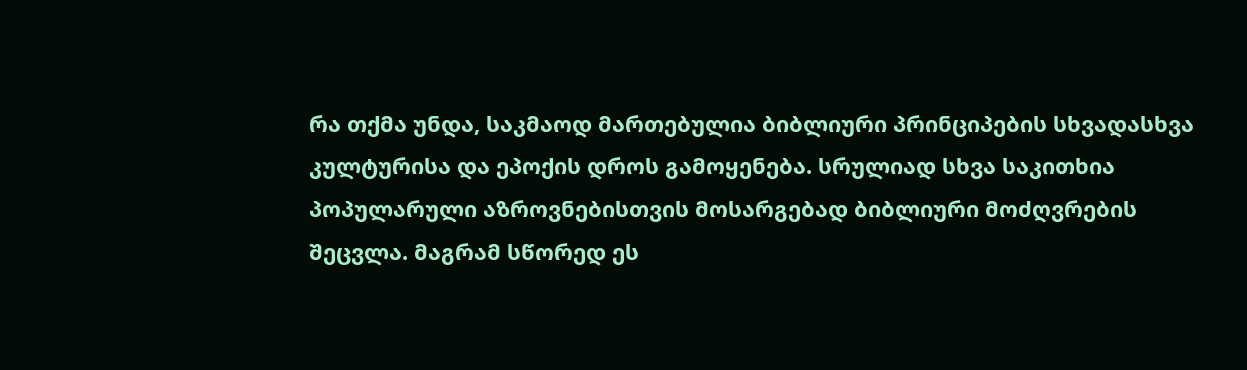რა თქმა უნდა, საკმაოდ მართებულია ბიბლიური პრინციპების სხვადასხვა კულტურისა და ეპოქის დროს გამოყენება. სრულიად სხვა საკითხია პოპულარული აზროვნებისთვის მოსარგებად ბიბლიური მოძღვრების შეცვლა. მაგრამ სწორედ ეს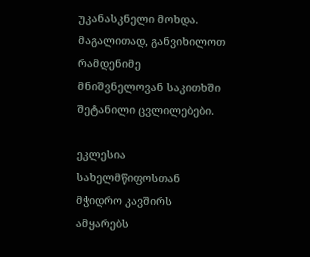უკანასკნელი მოხდა. მაგალითად, განვიხილოთ რამდენიმე მნიშვნელოვან საკითხში შეტანილი ცვლილებები.

ეკლესია სახელმწიფოსთან მჭიდრო კავშირს ამყარებს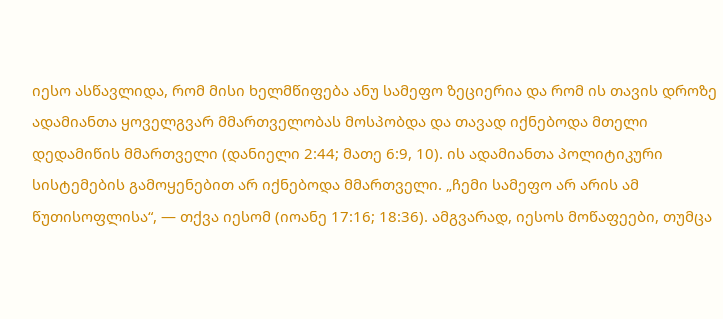იესო ასწავლიდა, რომ მისი ხელმწიფება ანუ სამეფო ზეციერია და რომ ის თავის დროზე ადამიანთა ყოველგვარ მმართველობას მოსპობდა და თავად იქნებოდა მთელი დედამიწის მმართველი (დანიელი 2:44; მათე 6:9, 10). ის ადამიანთა პოლიტიკური სისტემების გამოყენებით არ იქნებოდა მმართველი. „ჩემი სამეფო არ არის ამ წუთისოფლისა“, — თქვა იესომ (იოანე 17:16; 18:36). ამგვარად, იესოს მოწაფეები, თუმცა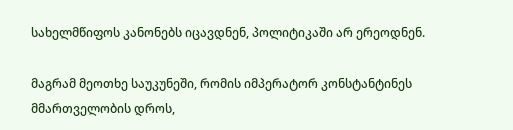სახელმწიფოს კანონებს იცავდნენ, პოლიტიკაში არ ერეოდნენ.

მაგრამ მეოთხე საუკუნეში, რომის იმპერატორ კონსტანტინეს მმართველობის დროს,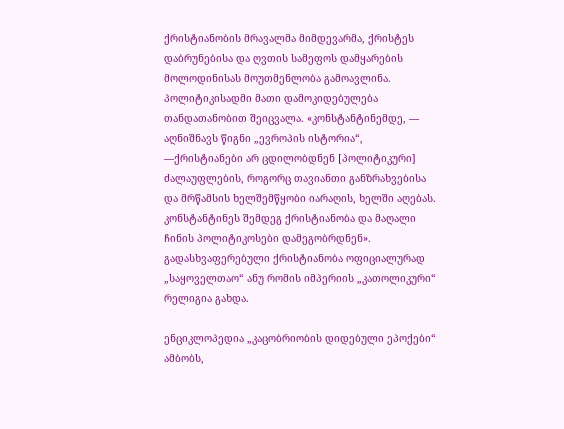ქრისტიანობის მრავალმა მიმდევარმა, ქრისტეს დაბრუნებისა და ღვთის სამეფოს დამყარების მოლოდინისას მოუთმენლობა გამოავლინა. პოლიტიკისადმი მათი დამოკიდებულება თანდათანობით შეიცვალა. «კონსტანტინემდე, — აღნიშნავს წიგნი „ევროპის ისტორია“, —ქრისტიანები არ ცდილობდნენ [პოლიტიკური] ძალაუფლების, როგორც თავიანთი განზრახვებისა და მრწამსის ხელშემწყობი იარაღის, ხელში აღებას. კონსტანტინეს შემდეგ ქრისტიანობა და მაღალი ჩინის პოლიტიკოსები დამეგობრდნენ». გადასხვაფერებული ქრისტიანობა ოფიციალურად „საყოველთაო“ ანუ რომის იმპერიის „კათოლიკური“ რელიგია გახდა.

ენციკლოპედია „კაცობრიობის დიდებული ეპოქები“ ამბობს,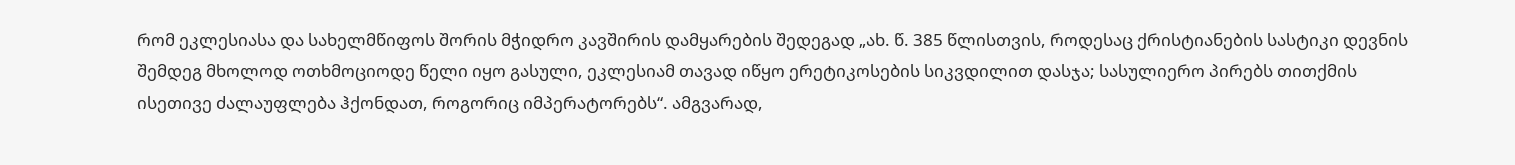რომ ეკლესიასა და სახელმწიფოს შორის მჭიდრო კავშირის დამყარების შედეგად „ახ. წ. 385 წლისთვის, როდესაც ქრისტიანების სასტიკი დევნის შემდეგ მხოლოდ ოთხმოციოდე წელი იყო გასული, ეკლესიამ თავად იწყო ერეტიკოსების სიკვდილით დასჯა; სასულიერო პირებს თითქმის ისეთივე ძალაუფლება ჰქონდათ, როგორიც იმპერატორებს“. ამგვარად,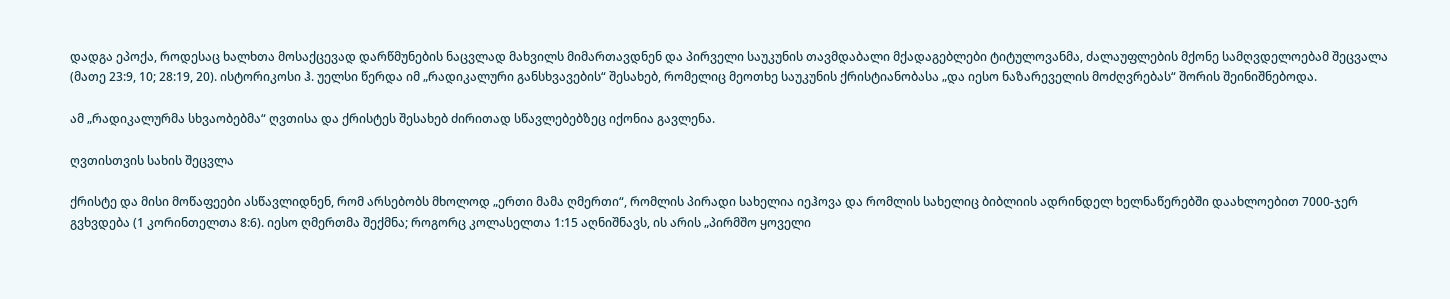დადგა ეპოქა, როდესაც ხალხთა მოსაქცევად დარწმუნების ნაცვლად მახვილს მიმართავდნენ და პირველი საუკუნის თავმდაბალი მქადაგებლები ტიტულოვანმა, ძალაუფლების მქონე სამღვდელოებამ შეცვალა (მათე 23:9, 10; 28:19, 20). ისტორიკოსი ჰ. უელსი წერდა იმ „რადიკალური განსხვავების“ შესახებ, რომელიც მეოთხე საუკუნის ქრისტიანობასა „და იესო ნაზარეველის მოძღვრებას“ შორის შეინიშნებოდა.

ამ „რადიკალურმა სხვაობებმა“ ღვთისა და ქრისტეს შესახებ ძირითად სწავლებებზეც იქონია გავლენა.

ღვთისთვის სახის შეცვლა

ქრისტე და მისი მოწაფეები ასწავლიდნენ, რომ არსებობს მხოლოდ „ერთი მამა ღმერთი“, რომლის პირადი სახელია იეჰოვა და რომლის სახელიც ბიბლიის ადრინდელ ხელნაწერებში დაახლოებით 7000-ჯერ გვხვდება (1 კორინთელთა 8:6). იესო ღმერთმა შექმნა; როგორც კოლასელთა 1:15 აღნიშნავს, ის არის „პირმშო ყოველი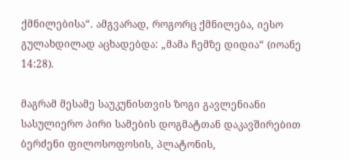ქმნილებისა“. ამგვარად, როგორც ქმნილება, იესო გულახდილად აცხადებდა: „მამა ჩემზე დიდია“ (იოანე 14:28).

მაგრამ მესამე საუკუნისთვის ზოგი გავლენიანი სასულიერო პირი სამების დოგმატთან დაკავშირებით ბერძენი ფილოსოფოსის, პლატონის,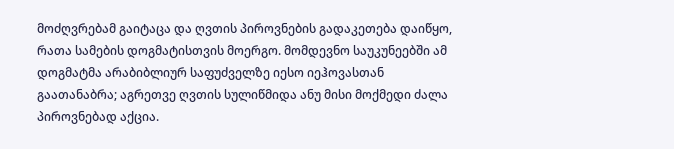მოძღვრებამ გაიტაცა და ღვთის პიროვნების გადაკეთება დაიწყო, რათა სამების დოგმატისთვის მოერგო. მომდევნო საუკუნეებში ამ დოგმატმა არაბიბლიურ საფუძველზე იესო იეჰოვასთან გაათანაბრა; აგრეთვე ღვთის სულიწმიდა ანუ მისი მოქმედი ძალა პიროვნებად აქცია.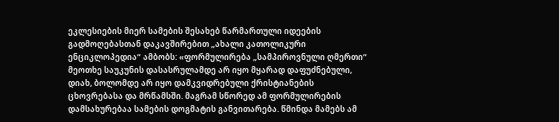ეკლესიების მიერ სამების შესახებ წარმართული იდეების გადმოღებასთან დაკავშირებით „ახალი კათოლიკური ენციკლოპედია“ ამბობს: «ფორმულირება „სამპიროვნული ღმერთი“ მეოთხე საუკუნის დასასრულამდე არ იყო მყარად დაფუძნებული, დიახ, ბოლომდე არ იყო დამკვიდრებული ქრისტიანების ცხოვრებასა და მრწამსში. მაგრამ სწორედ ამ ფორმულირების დამსახურებაა სამების დოგმატის განვითარება. წმინდა მამებს ამ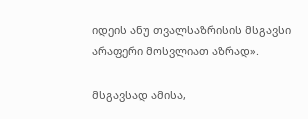იდეის ანუ თვალსაზრისის მსგავსი არაფერი მოსვლიათ აზრად».

მსგავსად ამისა,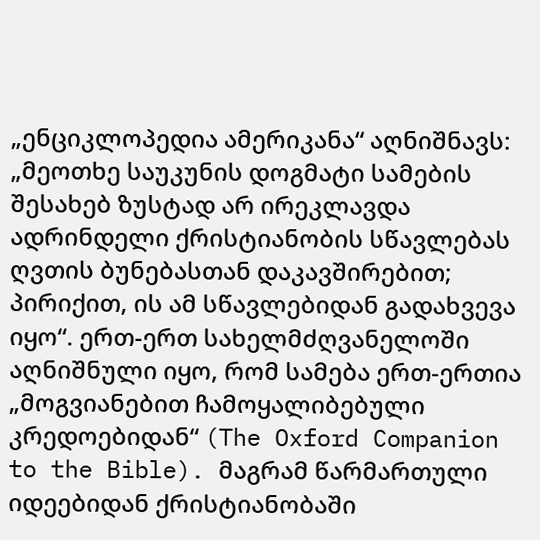„ენციკლოპედია ამერიკანა“ აღნიშნავს: „მეოთხე საუკუნის დოგმატი სამების შესახებ ზუსტად არ ირეკლავდა ადრინდელი ქრისტიანობის სწავლებას ღვთის ბუნებასთან დაკავშირებით; პირიქით, ის ამ სწავლებიდან გადახვევა იყო“. ერთ-ერთ სახელმძღვანელოში აღნიშნული იყო, რომ სამება ერთ-ერთია „მოგვიანებით ჩამოყალიბებული კრედოებიდან“ (The Oxford Companion to the Bible). მაგრამ წარმართული იდეებიდან ქრისტიანობაში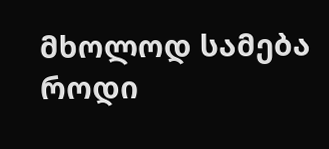მხოლოდ სამება როდი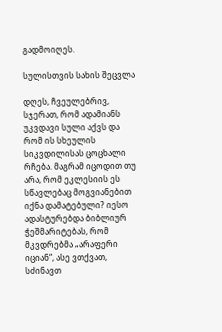გადმოიღეს.

სულისთვის სახის შეცვლა

დღეს, ჩვეულებრივ, სჯერათ, რომ ადამიანს უკვდავი სული აქვს და რომ ის სხეულის სიკვდილისას ცოცხალი რჩება. მაგრამ იცოდით თუ არა, რომ ეკლესიის ეს სწავლებაც მოგვიანებით იქნა დამატებული? იესო ადასტურებდა ბიბლიურ ჭეშმარიტებას, რომ მკვდრებმა „არაფერი იციან“, ასე ვთქვათ, სძინავთ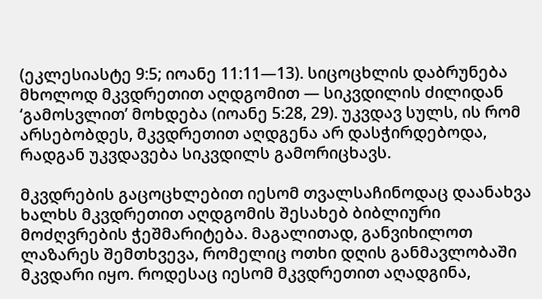(ეკლესიასტე 9:5; იოანე 11:11—13). სიცოცხლის დაბრუნება მხოლოდ მკვდრეთით აღდგომით — სიკვდილის ძილიდან ‘გამოსვლით’ მოხდება (იოანე 5:28, 29). უკვდავ სულს, ის რომ არსებობდეს, მკვდრეთით აღდგენა არ დასჭირდებოდა, რადგან უკვდავება სიკვდილს გამორიცხავს.

მკვდრების გაცოცხლებით იესომ თვალსაჩინოდაც დაანახვა ხალხს მკვდრეთით აღდგომის შესახებ ბიბლიური მოძღვრების ჭეშმარიტება. მაგალითად, განვიხილოთ ლაზარეს შემთხვევა, რომელიც ოთხი დღის განმავლობაში მკვდარი იყო. როდესაც იესომ მკვდრეთით აღადგინა,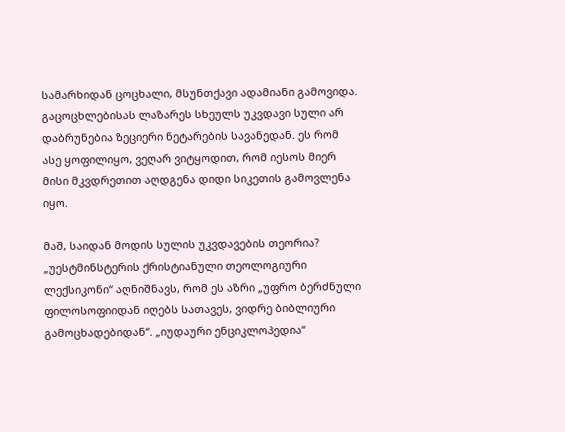სამარხიდან ცოცხალი, მსუნთქავი ადამიანი გამოვიდა. გაცოცხლებისას ლაზარეს სხეულს უკვდავი სული არ დაბრუნებია ზეციერი ნეტარების სავანედან. ეს რომ ასე ყოფილიყო, ვეღარ ვიტყოდით, რომ იესოს მიერ მისი მკვდრეთით აღდგენა დიდი სიკეთის გამოვლენა იყო.

მაშ, საიდან მოდის სულის უკვდავების თეორია? „უესტმინსტერის ქრისტიანული თეოლოგიური ლექსიკონი“ აღნიშნავს, რომ ეს აზრი „უფრო ბერძნული ფილოსოფიიდან იღებს სათავეს, ვიდრე ბიბლიური გამოცხადებიდან“. „იუდაური ენციკლოპედია“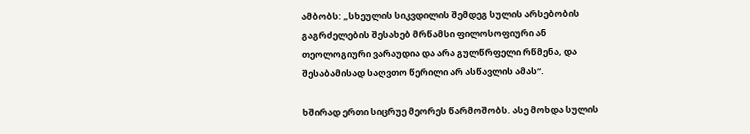ამბობს: „სხეულის სიკვდილის შემდეგ სულის არსებობის გაგრძელების შესახებ მრწამსი ფილოსოფიური ან თეოლოგიური ვარაუდია და არა გულწრფელი რწმენა, და შესაბამისად საღვთო წერილი არ ასწავლის ამას“.

ხშირად ერთი სიცრუე მეორეს წარმოშობს. ასე მოხდა სულის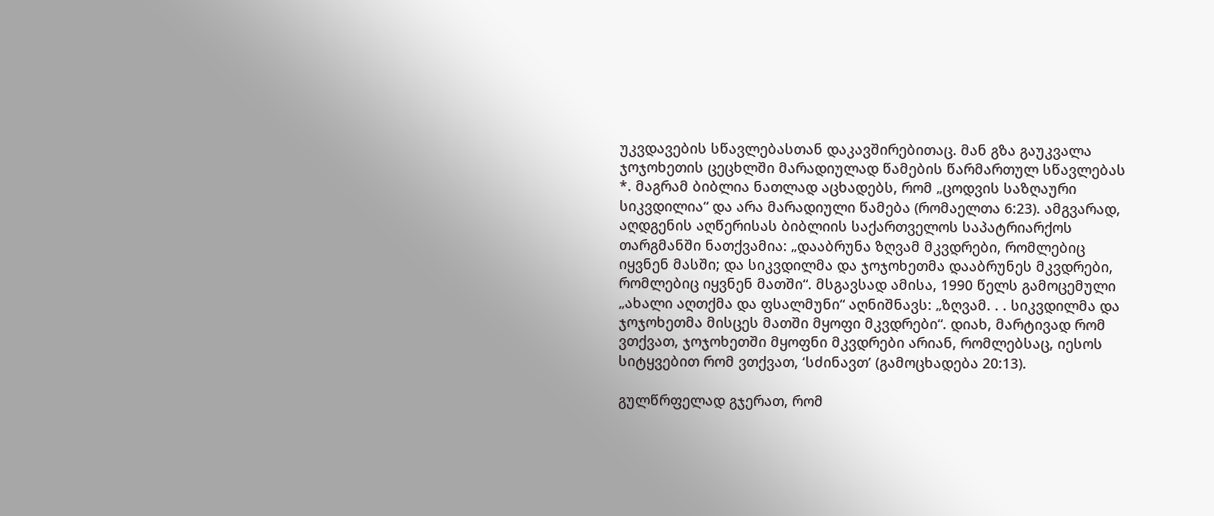უკვდავების სწავლებასთან დაკავშირებითაც. მან გზა გაუკვალა ჯოჯოხეთის ცეცხლში მარადიულად წამების წარმართულ სწავლებას *. მაგრამ ბიბლია ნათლად აცხადებს, რომ „ცოდვის საზღაური სიკვდილია“ და არა მარადიული წამება (რომაელთა 6:23). ამგვარად, აღდგენის აღწერისას ბიბლიის საქართველოს საპატრიარქოს თარგმანში ნათქვამია: „დააბრუნა ზღვამ მკვდრები, რომლებიც იყვნენ მასში; და სიკვდილმა და ჯოჯოხეთმა დააბრუნეს მკვდრები, რომლებიც იყვნენ მათში“. მსგავსად ამისა, 1990 წელს გამოცემული „ახალი აღთქმა და ფსალმუნი“ აღნიშნავს: „ზღვამ. . . სიკვდილმა და ჯოჯოხეთმა მისცეს მათში მყოფი მკვდრები“. დიახ, მარტივად რომ ვთქვათ, ჯოჯოხეთში მყოფნი მკვდრები არიან, რომლებსაც, იესოს სიტყვებით რომ ვთქვათ, ‘სძინავთ’ (გამოცხადება 20:13).

გულწრფელად გჯერათ, რომ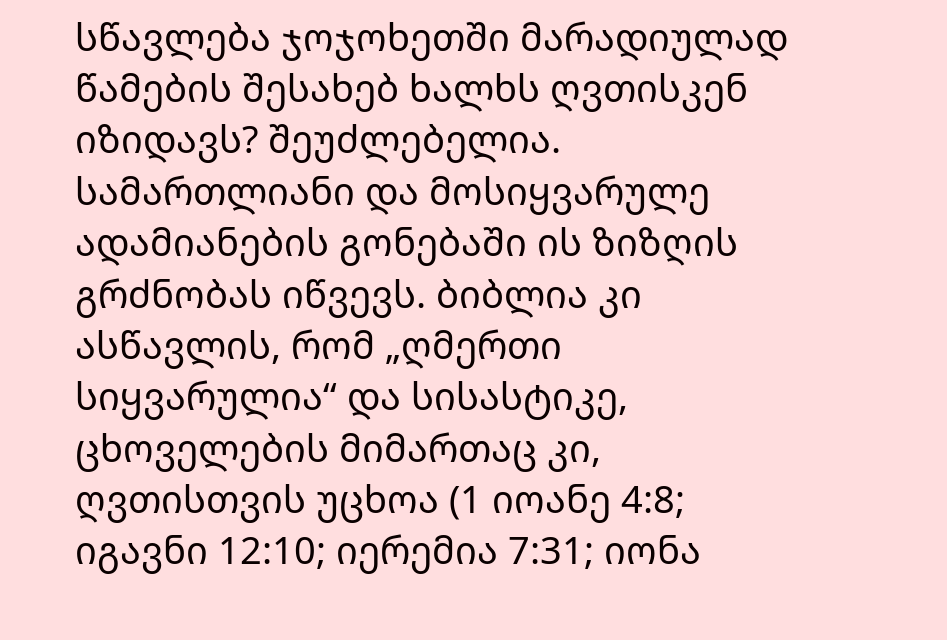სწავლება ჯოჯოხეთში მარადიულად წამების შესახებ ხალხს ღვთისკენ იზიდავს? შეუძლებელია. სამართლიანი და მოსიყვარულე ადამიანების გონებაში ის ზიზღის გრძნობას იწვევს. ბიბლია კი ასწავლის, რომ „ღმერთი სიყვარულია“ და სისასტიკე, ცხოველების მიმართაც კი, ღვთისთვის უცხოა (1 იოანე 4:8; იგავნი 12:10; იერემია 7:31; იონა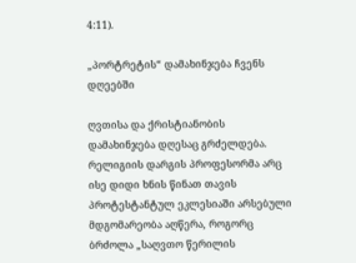4:11).

„პორტრეტის“ დამახინჯება ჩვენს დღეებში

ღვთისა და ქრისტიანობის დამახინჯება დღესაც გრძელდება. რელიგიის დარგის პროფესორმა არც ისე დიდი ხნის წინათ თავის პროტესტანტულ ეკლესიაში არსებული მდგომარეობა აღწერა, როგორც ბრძოლა „საღვთო წერილის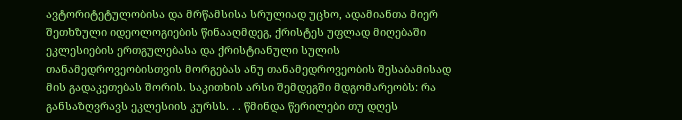ავტორიტეტულობისა და მრწამსისა სრულიად უცხო, ადამიანთა მიერ შეთხზული იდეოლოგიების წინააღმდეგ, ქრისტეს უფლად მიღებაში ეკლესიების ერთგულებასა და ქრისტიანული სულის თანამედროვეობისთვის მორგებას ანუ თანამედროვეობის შესაბამისად მის გადაკეთებას შორის. საკითხის არსი შემდეგში მდგომარეობს: რა განსაზღვრავს ეკლესიის კურსს. . . წმინდა წერილები თუ დღეს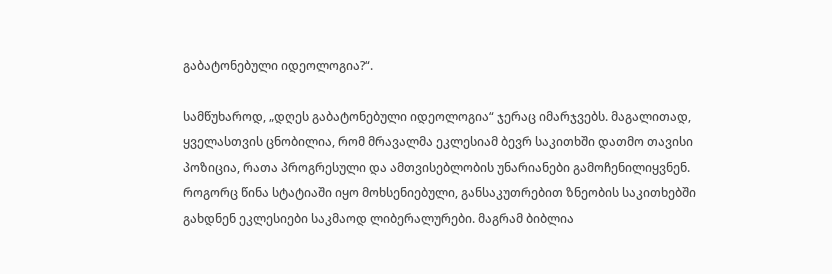გაბატონებული იდეოლოგია?“.

სამწუხაროდ, „დღეს გაბატონებული იდეოლოგია“ ჯერაც იმარჯვებს. მაგალითად, ყველასთვის ცნობილია, რომ მრავალმა ეკლესიამ ბევრ საკითხში დათმო თავისი პოზიცია, რათა პროგრესული და ამთვისებლობის უნარიანები გამოჩენილიყვნენ. როგორც წინა სტატიაში იყო მოხსენიებული, განსაკუთრებით ზნეობის საკითხებში გახდნენ ეკლესიები საკმაოდ ლიბერალურები. მაგრამ ბიბლია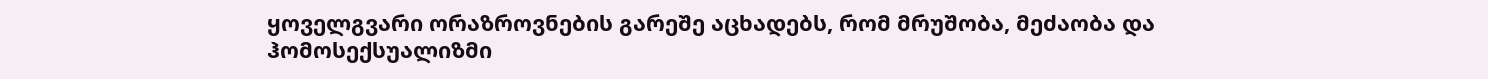ყოველგვარი ორაზროვნების გარეშე აცხადებს, რომ მრუშობა, მეძაობა და ჰომოსექსუალიზმი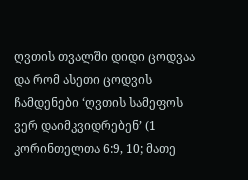ღვთის თვალში დიდი ცოდვაა და რომ ასეთი ცოდვის ჩამდენები ‘ღვთის სამეფოს ვერ დაიმკვიდრებენ’ (1 კორინთელთა 6:9, 10; მათე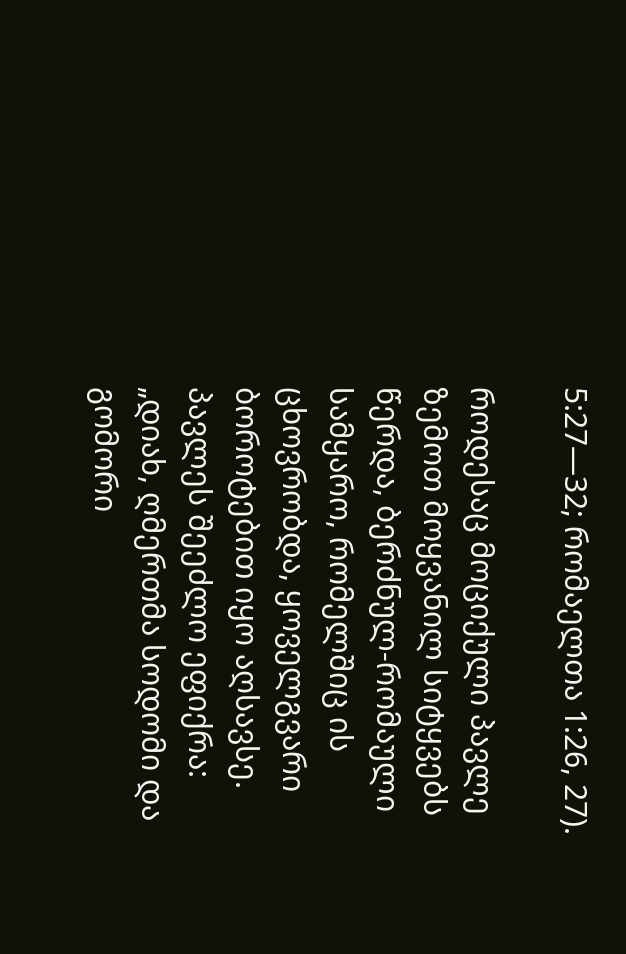5:27—32; რომაელთა 1:26, 27).

როდესაც მოციქული პავლე ზემოთ მოყვანილ სიტყვებს წერდა, ბერძნულ-რომაული სამყარო, რომელშიც ის ცხოვრობდა, ყოველგვარი ბოროტებით იყო აღსავსე. პავლეს შეეძლო ეფიქრა: „დიახ, ღმერთმა სოდომი და გომორი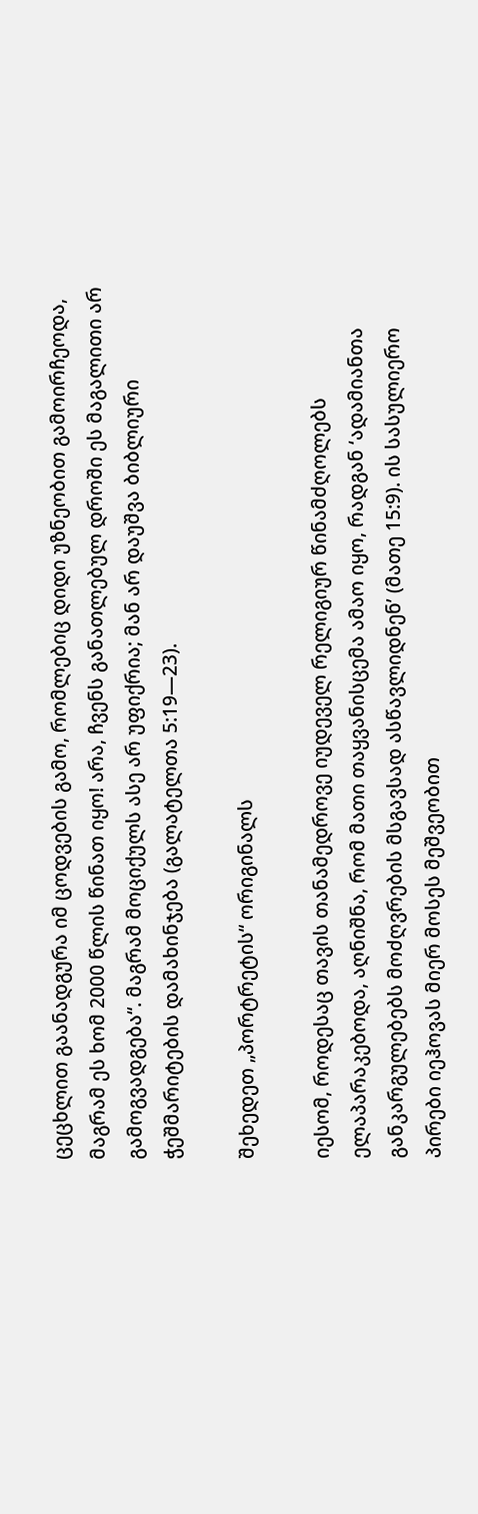ცეცხლით გაანადგურა იმ ცოდვების გამო, რომლებიც დიდი უზნეობით გამოირჩეოდა, მაგრამ ეს ხომ 2000 წლის წინათ იყო! არა, ჩვენს განათლებულ დროში ეს მაგალითი არ გამოგვადგება“. მაგრამ მოციქულს ასე არ უფიქრია; მან არ დაუშვა ბიბლიური ჭეშმარიტების დამახინჯება (გალატელთა 5:19—23).

შეხედეთ „პორტრეტის“ ორიგინალს

იესომ, როდესაც თავის თანამედროვე იუდეველ რელიგიურ წინამძღოლებს ელაპარაკებოდა, აღნიშნა, რომ მათი თაყვანისცემა ამაო იყო, რადგან ‘ადამიანთა განკარგულებებს მოძღვრების მსგავსად ასწავლიდნენ’ (მათე 15:9). ის სასულიერო პირები იეჰოვას მიერ მოსეს მეშვეობით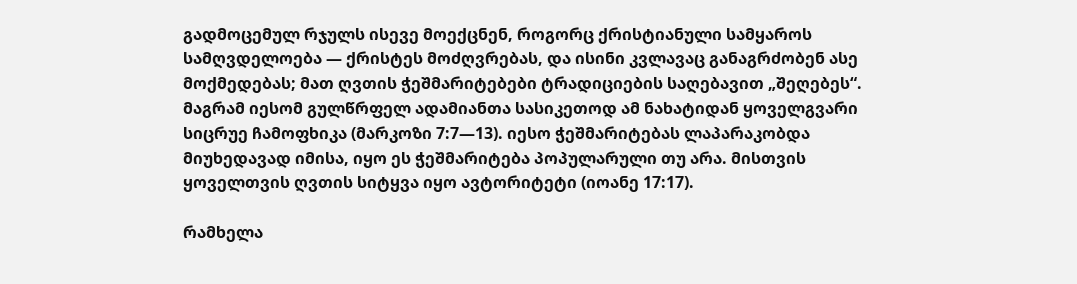გადმოცემულ რჯულს ისევე მოექცნენ, როგორც ქრისტიანული სამყაროს სამღვდელოება — ქრისტეს მოძღვრებას, და ისინი კვლავაც განაგრძობენ ასე მოქმედებას; მათ ღვთის ჭეშმარიტებები ტრადიციების საღებავით „შეღებეს“. მაგრამ იესომ გულწრფელ ადამიანთა სასიკეთოდ ამ ნახატიდან ყოველგვარი სიცრუე ჩამოფხიკა (მარკოზი 7:7—13). იესო ჭეშმარიტებას ლაპარაკობდა მიუხედავად იმისა, იყო ეს ჭეშმარიტება პოპულარული თუ არა. მისთვის ყოველთვის ღვთის სიტყვა იყო ავტორიტეტი (იოანე 17:17).

რამხელა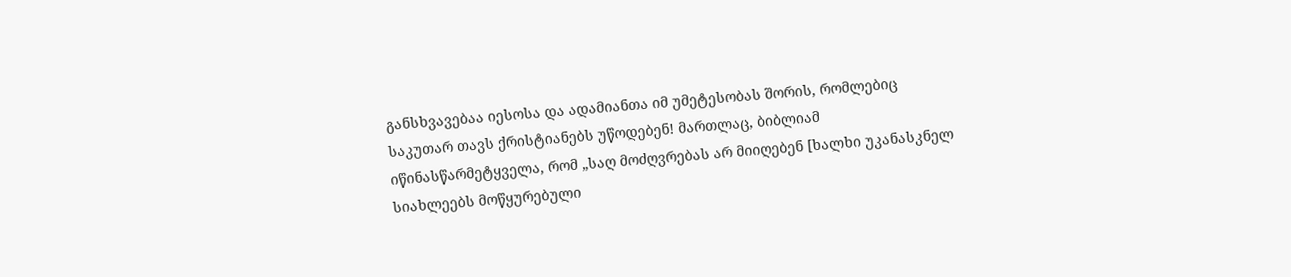განსხვავებაა იესოსა და ადამიანთა იმ უმეტესობას შორის, რომლებიც საკუთარ თავს ქრისტიანებს უწოდებენ! მართლაც, ბიბლიამ იწინასწარმეტყველა, რომ „საღ მოძღვრებას არ მიიღებენ [ხალხი უკანასკნელ სიახლეებს მოწყურებული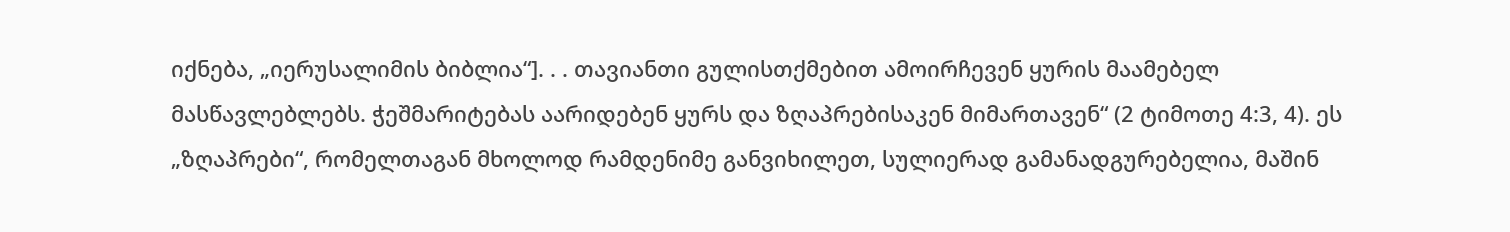იქნება, „იერუსალიმის ბიბლია“]. . . თავიანთი გულისთქმებით ამოირჩევენ ყურის მაამებელ მასწავლებლებს. ჭეშმარიტებას აარიდებენ ყურს და ზღაპრებისაკენ მიმართავენ“ (2 ტიმოთე 4:3, 4). ეს „ზღაპრები“, რომელთაგან მხოლოდ რამდენიმე განვიხილეთ, სულიერად გამანადგურებელია, მაშინ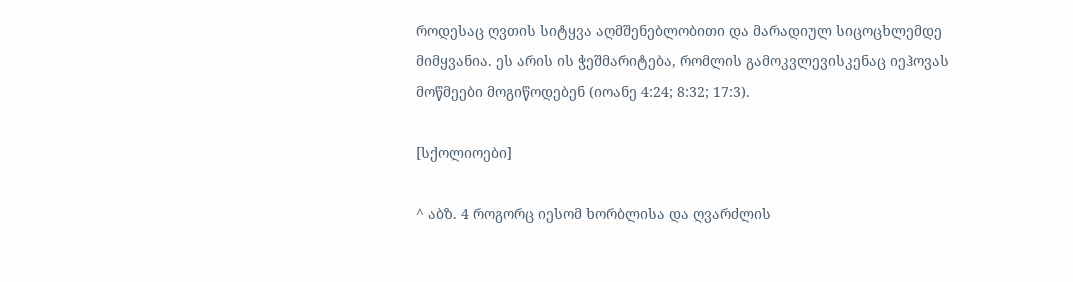როდესაც ღვთის სიტყვა აღმშენებლობითი და მარადიულ სიცოცხლემდე მიმყვანია. ეს არის ის ჭეშმარიტება, რომლის გამოკვლევისკენაც იეჰოვას მოწმეები მოგიწოდებენ (იოანე 4:24; 8:32; 17:3).

[სქოლიოები]

^ აბზ. 4 როგორც იესომ ხორბლისა და ღვარძლის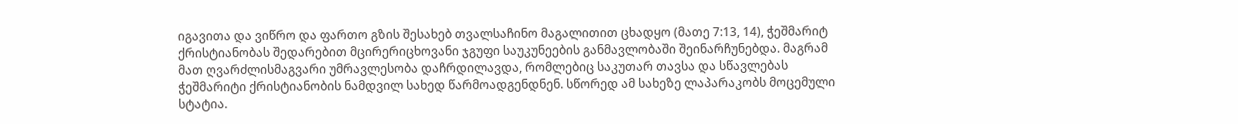იგავითა და ვიწრო და ფართო გზის შესახებ თვალსაჩინო მაგალითით ცხადყო (მათე 7:13, 14), ჭეშმარიტ ქრისტიანობას შედარებით მცირერიცხოვანი ჯგუფი საუკუნეების განმავლობაში შეინარჩუნებდა. მაგრამ მათ ღვარძლისმაგვარი უმრავლესობა დაჩრდილავდა, რომლებიც საკუთარ თავსა და სწავლებას ჭეშმარიტი ქრისტიანობის ნამდვილ სახედ წარმოადგენდნენ. სწორედ ამ სახეზე ლაპარაკობს მოცემული სტატია.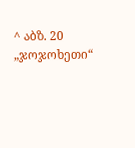^ აბზ. 20 „ჯოჯოხეთი“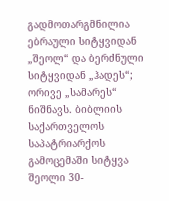გადმოთარგმნილია ებრაული სიტყვიდან „შეოლ“ და ბერძნული სიტყვიდან „ჰადეს“; ორივე „სამარეს“ ნიშნავს. ბიბლიის საქართველოს საპატრიარქოს გამოცემაში სიტყვა შეოლი 30-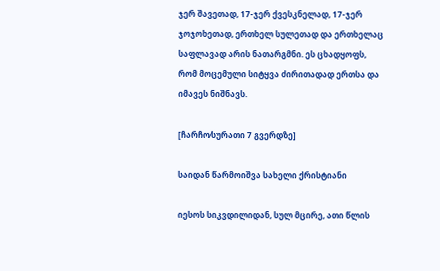ჯერ შავეთად, 17-ჯერ ქვესკნელად, 17-ჯერ ჯოჯოხეთად, ერთხელ სულეთად და ერთხელაც საფლავად არის ნათარგმნი. ეს ცხადყოფს, რომ მოცემული სიტყვა ძირითადად ერთსა და იმავეს ნიშნავს.

[ჩარჩო⁄სურათი 7 გვერდზე]

საიდან წარმოიშვა სახელი ქრისტიანი

იესოს სიკვდილიდან, სულ მცირე, ათი წლის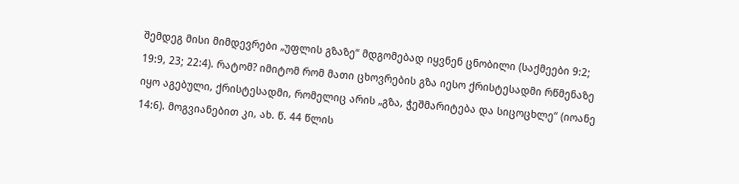შემდეგ მისი მიმდევრები „უფლის გზაზე“ მდგომებად იყვნენ ცნობილი (საქმეები 9:2; 19:9, 23; 22:4). რატომ? იმიტომ რომ მათი ცხოვრების გზა იესო ქრისტესადმი რწმენაზე იყო აგებული, ქრისტესადმი, რომელიც არის „გზა, ჭეშმარიტება და სიცოცხლე“ (იოანე 14:6). მოგვიანებით კი, ახ. წ. 44 წლის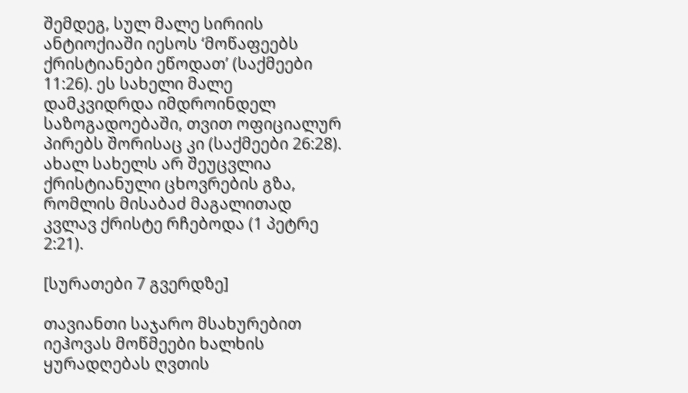შემდეგ, სულ მალე სირიის ანტიოქიაში იესოს ‘მოწაფეებს ქრისტიანები ეწოდათ’ (საქმეები 11:26). ეს სახელი მალე დამკვიდრდა იმდროინდელ საზოგადოებაში, თვით ოფიციალურ პირებს შორისაც კი (საქმეები 26:28). ახალ სახელს არ შეუცვლია ქრისტიანული ცხოვრების გზა, რომლის მისაბაძ მაგალითად კვლავ ქრისტე რჩებოდა (1 პეტრე 2:21).

[სურათები 7 გვერდზე]

თავიანთი საჯარო მსახურებით იეჰოვას მოწმეები ხალხის ყურადღებას ღვთის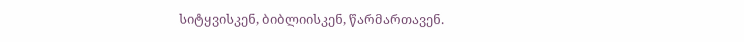სიტყვისკენ, ბიბლიისკენ, წარმართავენ.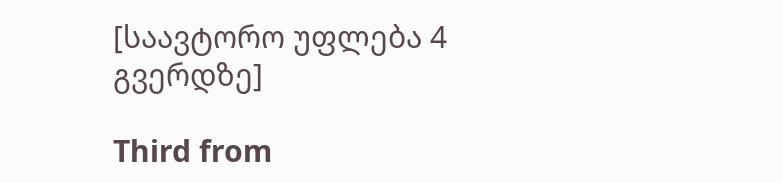[საავტორო უფლება 4 გვერდზე]

Third from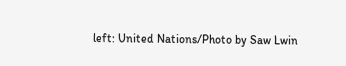left: United Nations/Photo by Saw Lwin